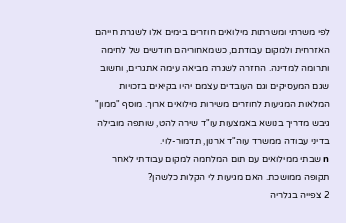לפי משרתי ומשרתות מילואים חוזרים בימים אלו לשגרת חייהם האזרחית ולמקום עבודתם, כשמאחוריהם חודשים של לחימה ותרומה למדינה. החזרה לשגרה מביאה עימה אתגרים, וחשוב שגם המעסיקים וגם העובדים עצמם יהיו בקיאים בזכויות המלאות המגיעות לחוזרים משירות מילואים ארוך. מוסף "ממון" גיבש מדריך בנושא באמצעות עו"ד שירה להט, שותפה מובילה בדיני עבודה ממשרד עוה"ד ארנון, תדמור-לוי.
n שבתי ממילואים עם תום המלחמה למקום עבודתי לאחר תקופה ממושכת. האם מגיעות לי הקלות כלשהן?
2 צפייה בגלריה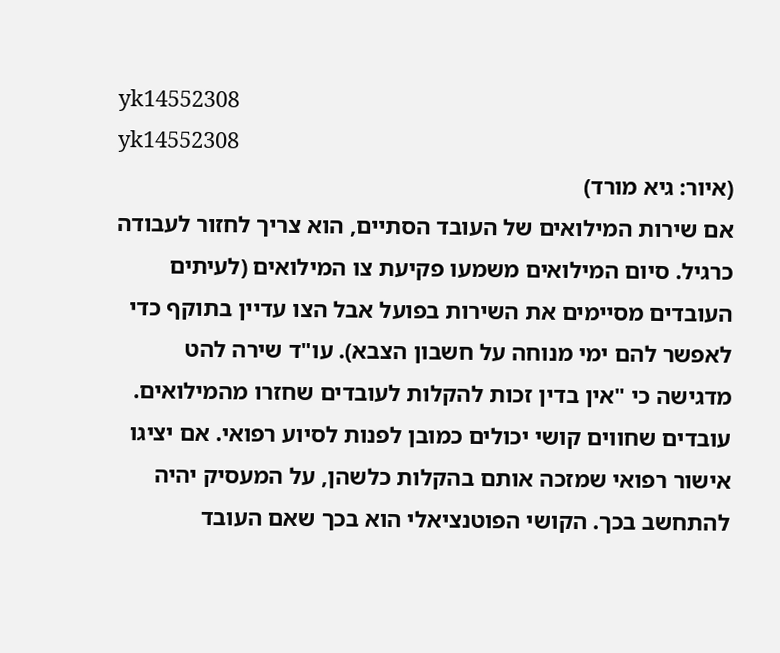yk14552308
yk14552308
(איור: גיא מורד)
אם שירות המילואים של העובד הסתיים, הוא צריך לחזור לעבודה כרגיל. סיום המילואים משמעו פקיעת צו המילואים (לעיתים העובדים מסיימים את השירות בפועל אבל הצו עדיין בתוקף כדי לאפשר להם ימי מנוחה על חשבון הצבא). עו"ד שירה להט מדגישה כי "אין בדין זכות להקלות לעובדים שחזרו מהמילואים. עובדים שחווים קושי יכולים כמובן לפנות לסיוע רפואי. אם יציגו אישור רפואי שמזכה אותם בהקלות כלשהן, על המעסיק יהיה להתחשב בכך. הקושי הפוטנציאלי הוא בכך שאם העובד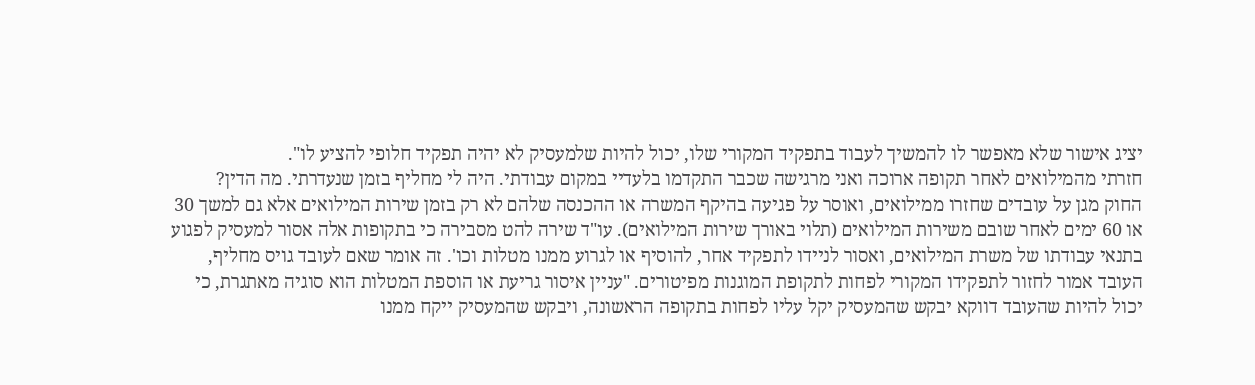יציג אישור שלא מאפשר לו להמשיך לעבוד בתפקיד המקורי שלו, יכול להיות שלמעסיק לא יהיה תפקיד חלופי להציע לו".
חזרתי מהמילואים לאחר תקופה ארוכה ואני מרגישה שכבר התקדמו בלעדיי במקום עבודתי. היה לי מחליף בזמן שנעדרתי. מה הדין?
החוק מגן על עובדים שחזרו ממילואים, ואוסר על פגיעה בהיקף המשרה או ההכנסה שלהם לא רק בזמן שירות המילואים אלא גם למשך 30 או 60 ימים לאחר שובם משירות המילואים (תלוי באורך שירות המילואים). עו"ד שירה להט מסבירה כי בתקופות אלה אסור למעסיק לפגוע בתנאי עבודתו של משרת המילואים, ואסור לניידו לתפקיד אחר, להוסיף או לגרוע ממנו מטלות וכו'. זה אומר שאם לעובד גויס מחליף, העובד אמור לחזור לתפקידו המקורי לפחות לתקופת המוגנות מפיטורים. "עניין איסור גריעת או הוספת המטלות הוא סוגיה מאתגרת, כי יכול להיות שהעובד דווקא יבקש שהמעסיק יקל עליו לפחות בתקופה הראשונה, ויבקש שהמעסיק ייקח ממנו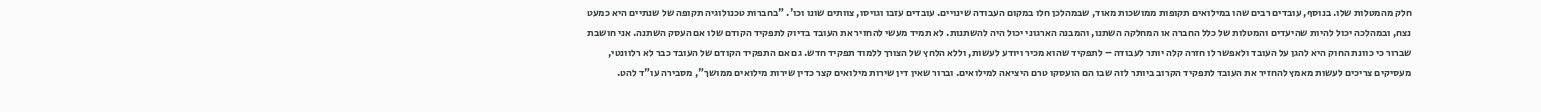חלק מהמטלות שלו. בנוסף, עובדים רבים שהו במילואים תקופות ממושכות מאוד, שבמהלכן חלו במקום העבודה שינויים. עובדים עזבו וגויסו, צוותים שונו וכו'. "בחברות טכנולוגיה תקופה של שנתיים היא כמעט נצח, ובמהלכה יכול להיות שהיעדים והמטלות של כלל החברה או המחלקה השתנו, והמבנה הארגוני יכול היה להשתנות. לא תמיד מעשי להחזיר את העובד בדיוק לתפקיד הקודם שלו אם העסק השתנה. אני חושבת שברור כי כוונת החוק היא להגן על העובד ולאפשר לו חזרה קלה יותר לעבודה – לתפקיד שהוא מכיר ויודע לעשות, וללא הלחץ של הצורך ללמוד תפקיד חדש. גם אם התפקיד הקודם של העובד כבר לא רלוונטי, מעסיקים צריכים לעשות מאמץ להחזיר את העובד לתפקיד הקרוב ביותר לזה שבו הם הועסקו טרם היציאה למילואים. וברור שאין דין שירות מילואים קצר כדין שירות מילואים ממושך", מסבירה עו"ד להט.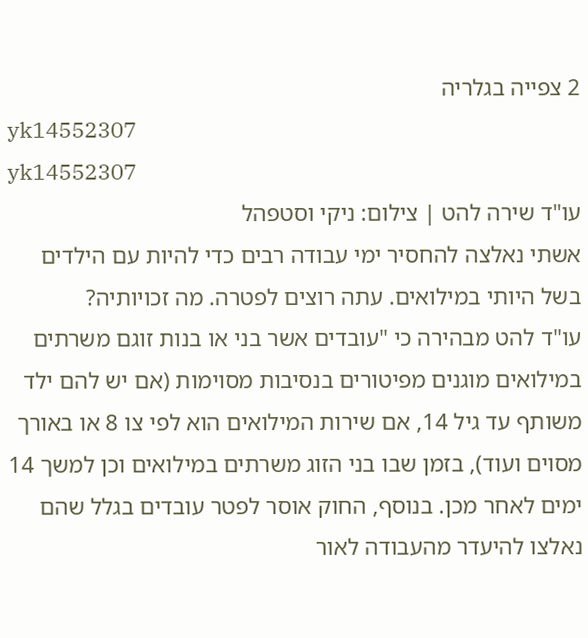2 צפייה בגלריה
yk14552307
yk14552307
עו"ד שירה להט | צילום: ניקי וסטפהל
אשתי נאלצה להחסיר ימי עבודה רבים כדי להיות עם הילדים בשל היותי במילואים. עתה רוצים לפטרה. מה זכויותיה?
עו"ד להט מבהירה כי "עובדים אשר בני או בנות זוגם משרתים במילואים מוגנים מפיטורים בנסיבות מסוימות (אם יש להם ילד משותף עד גיל 14, אם שירות המילואים הוא לפי צו 8 או באורך מסוים ועוד), בזמן שבו בני הזוג משרתים במילואים וכן למשך 14 ימים לאחר מכן. בנוסף, החוק אוסר לפטר עובדים בגלל שהם נאלצו להיעדר מהעבודה לאור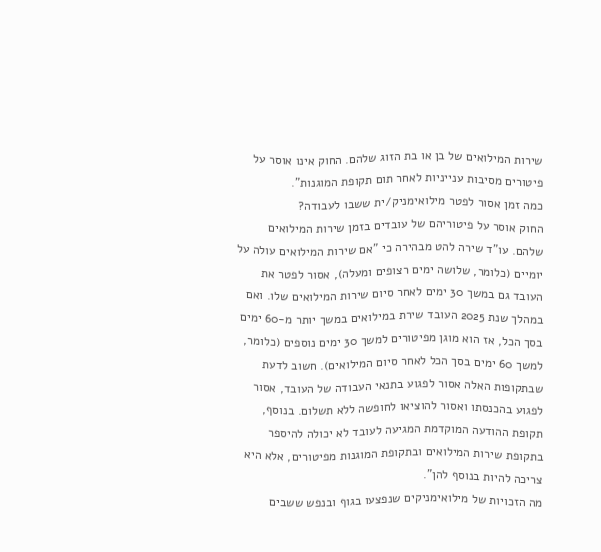שירות המילואים של בן או בת הזוג שלהם. החוק אינו אוסר על פיטורים מסיבות ענייניות לאחר תום תקופת המוגנות".
כמה זמן אסור לפטר מילואימניק/ית ששבו לעבודה?
החוק אוסר על פיטוריהם של עובדים בזמן שירות המילואים שלהם. עו"ד שירה להט מבהירה כי "אם שירות המילואים עולה על יומיים (כלומר, שלושה ימים רצופים ומעלה), אסור לפטר את העובד גם במשך 30 ימים לאחר סיום שירות המילואים שלו. ואם במהלך שנת 2025 העובד שירת במילואים במשך יותר מ-60 ימים בסך הכל, אז הוא מוגן מפיטורים למשך 30 ימים נוספים (כלומר, למשך 60 ימים בסך הכל לאחר סיום המילואים). חשוב לדעת שבתקופות האלה אסור לפגוע בתנאי העבודה של העובד, אסור לפגוע בהכנסתו ואסור להוציאו לחופשה ללא תשלום. בנוסף, תקופת ההודעה המוקדמת המגיעה לעובד לא יכולה להיספר בתקופת שירות המילואים ובתקופת המוגנות מפיטורים, אלא היא צריכה להיות בנוסף להן".
מה הזכויות של מילואימניקים שנפצעו בגוף ובנפש ששבים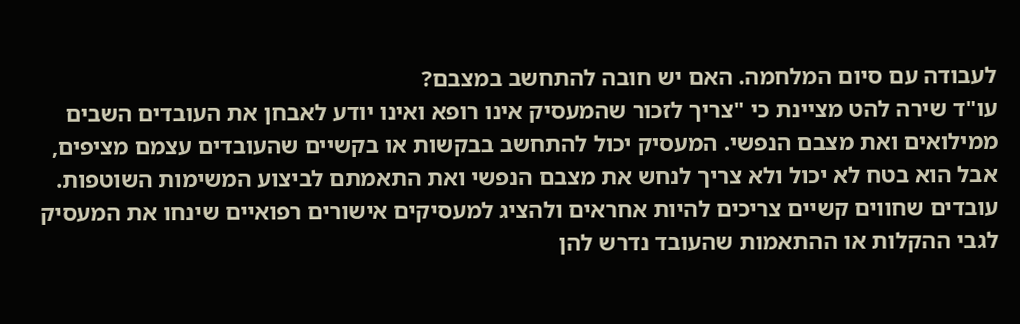לעבודה עם סיום המלחמה. האם יש חובה להתחשב במצבם?
עו"ד שירה להט מציינת כי "צריך לזכור שהמעסיק אינו רופא ואינו יודע לאבחן את העובדים השבים ממילואים ואת מצבם הנפשי. המעסיק יכול להתחשב בבקשות או בקשיים שהעובדים עצמם מציפים, אבל הוא בטח לא יכול ולא צריך לנחש את מצבם הנפשי ואת התאמתם לביצוע המשימות השוטפות. עובדים שחווים קשיים צריכים להיות אחראים ולהציג למעסיקים אישורים רפואיים שינחו את המעסיק לגבי ההקלות או ההתאמות שהעובד נדרש להן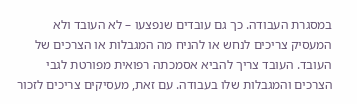במסגרת העבודה. כך גם עובדים שנפצעו – לא העובד ולא המעסיק צריכים לנחש או להניח מה המגבלות או הצרכים של העובד. העובד צריך להביא אסמכתה רפואית מפורטת לגבי הצרכים והמגבלות שלו בעבודה. עם זאת, מעסיקים צריכים לזכור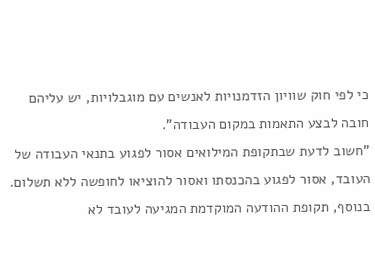כי לפי חוק שוויון הזדמנויות לאנשים עם מוגבלויות, יש עליהם חובה לבצע התאמות במקום העבודה".
"חשוב לדעת שבתקופת המילואים אסור לפגוע בתנאי העבודה של העובד, אסור לפגוע בהכנסתו ואסור להוציאו לחופשה ללא תשלום. בנוסף, תקופת ההודעה המוקדמת המגיעה לעובד לא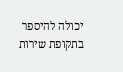יכולה להיספר בתקופת שירות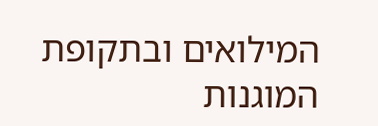המילואים ובתקופת המוגנות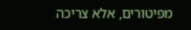מפיטורים, אלא צריכה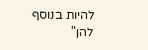להיות בנוסף להן"